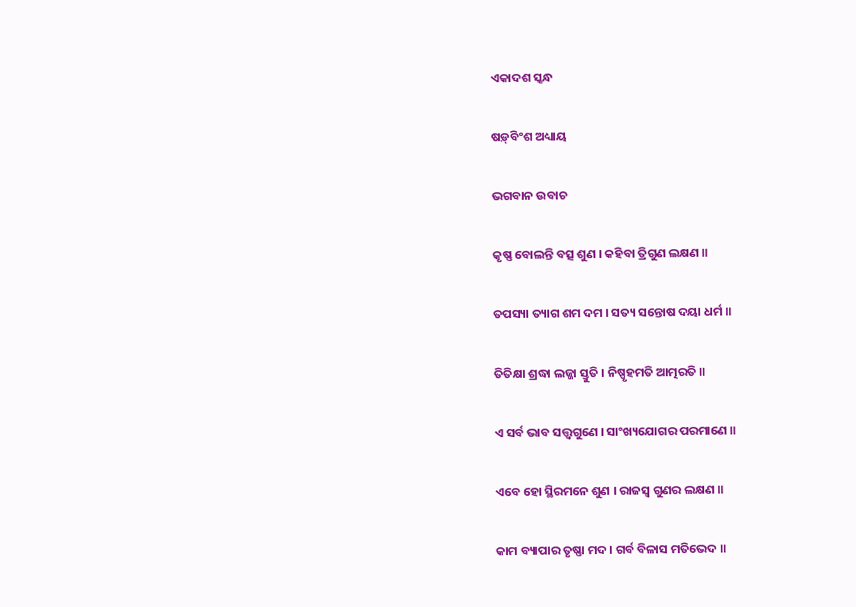ଏକାଦଶ ସ୍କନ୍ଧ

ଷଡ଼୍‌ବିଂଶ ଅଧ୍ୟାୟ

ଭଗବାନ ଉବାଚ

କୃଷ୍ଣ ବୋଲନ୍ତି ବତ୍ସ ଶୁଣ । କହିବା ତ୍ରିଗୁଣ ଲକ୍ଷଣ ॥

ତପସ୍ୟା ତ୍ୟାଗ ଶମ ଦମ । ସତ୍ୟ ସନ୍ତୋଷ ଦୟା ଧର୍ମ ॥

ତିତିକ୍ଷା ଶ୍ରଦ୍ଧା ଲଜ୍ଜା ସ୍ତୁତି । ନିଷ୍ପୃହମତି ଆତ୍ମରତି ॥

ଏ ସର୍ବ ଭାବ ସତ୍ତ୍ୱଗୁଣେ । ସାଂଖ୍ୟଯୋଗର ପରମାଣେ ॥

ଏବେ ହୋ ସ୍ଥିରମନେ ଶୁଣ । ରାଜସ୍ୱ ଗୁଣର ଲକ୍ଷଣ ॥

କାମ ବ୍ୟାପାର ତୃଷ୍ଣା ମଦ । ଗର୍ବ ବିଳାସ ମତିଭେଦ ॥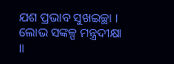ଯଶ ପ୍ରଭାବ ସୁଖଇଚ୍ଛା । ଲୋଭ ସଙ୍କଳ୍ପ ମନ୍ତ୍ରଦୀକ୍ଷା ॥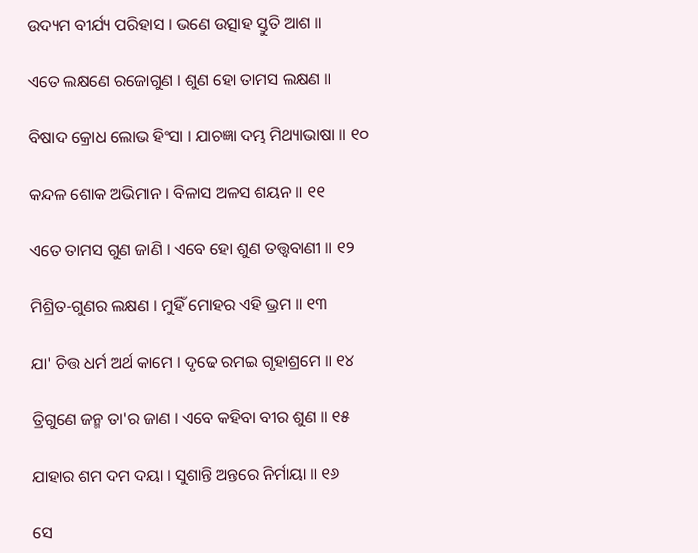ଉଦ୍ୟମ ବୀର୍ଯ୍ୟ ପରିହାସ । ଭଣେ ଉତ୍ସାହ ସ୍ତୁତି ଆଶ ॥

ଏତେ ଲକ୍ଷଣେ ରଜୋଗୁଣ । ଶୁଣ ହୋ ତାମସ ଲକ୍ଷଣ ॥

ବିଷାଦ କ୍ରୋଧ ଲୋଭ ହିଂସା । ଯାଚଜ୍ଞା ଦମ୍ଭ ମିଥ୍ୟାଭାଷା ॥ ୧୦

କନ୍ଦଳ ଶୋକ ଅଭିମାନ । ବିଳାସ ଅଳସ ଶୟନ ॥ ୧୧

ଏତେ ତାମସ ଗୁଣ ଜାଣି । ଏବେ ହୋ ଶୁଣ ତତ୍ତ୍ୱବାଣୀ ॥ ୧୨

ମିଶ୍ରିତ-ଗୁଣର ଲକ୍ଷଣ । ମୁହିଁ ମୋହର ଏହି ଭ୍ରମ ॥ ୧୩

ଯା' ଚିତ୍ତ ଧର୍ମ ଅର୍ଥ କାମେ । ଦୃଢେ ରମଇ ଗୃହାଶ୍ରମେ ॥ ୧୪

ତ୍ରିଗୁଣେ ଜନ୍ମ ତା'ର ଜାଣ । ଏବେ କହିବା ବୀର ଶୁଣ ॥ ୧୫

ଯାହାର ଶମ ଦମ ଦୟା । ସୁଶାନ୍ତି ଅନ୍ତରେ ନିର୍ମାୟା ॥ ୧୬

ସେ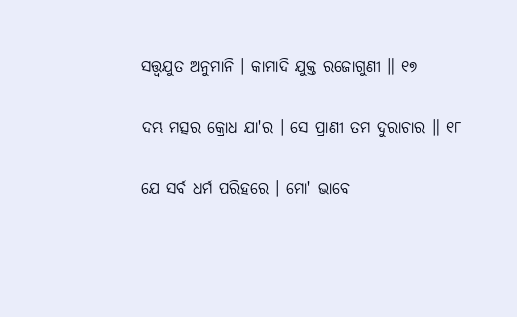ସତ୍ତ୍ୱଯୁତ ଅନୁମାନି । କାମାଦି ଯୁକ୍ତ ରଜୋଗୁଣୀ ॥ ୧୭

ଦମ୍ଭ ମତ୍ସର କ୍ରୋଧ ଯା'ର । ସେ ପ୍ରାଣୀ ତମ ଦୁରାଚାର ॥ ୧୮

ଯେ ସର୍ବ ଧର୍ମ ପରିହରେ । ମୋ' ଭାବେ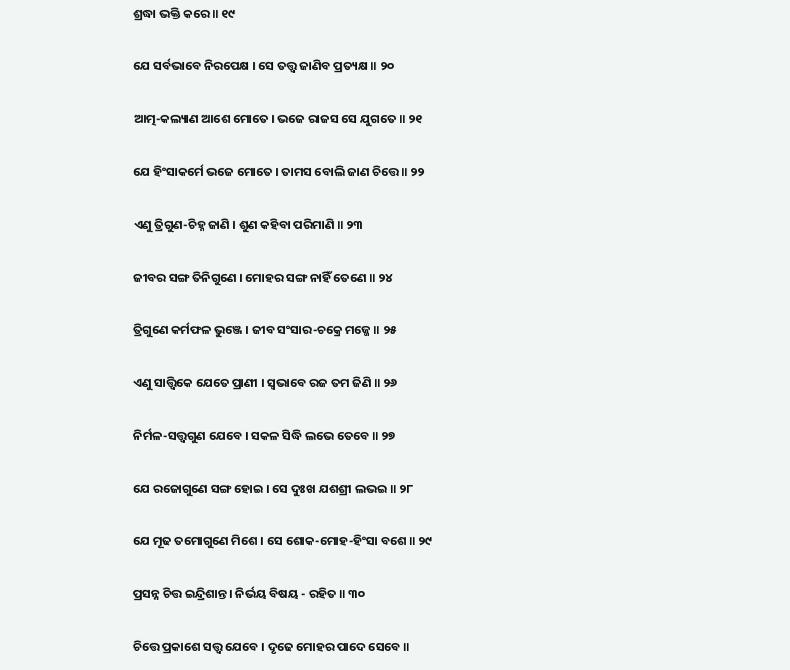ଶ୍ରଦ୍ଧା ଭକ୍ତି କରେ ॥ ୧୯

ଯେ ସର୍ବଭାବେ ନିରପେକ୍ଷ । ସେ ତତ୍ତ୍ୱ ଜାଣିବ ପ୍ରତ୍ୟକ୍ଷ ॥ ୨୦

ଆତ୍ମ-କଲ୍ୟାଣ ଆଶେ ମୋତେ । ଭଜେ ରାଜସ ସେ ଯୁଗତେ ॥ ୨୧

ଯେ ହିଂସାକର୍ମେ ଭଜେ ମୋତେ । ତାମସ ବୋଲି ଜାଣ ଚିତ୍ତେ ॥ ୨୨

ଏଣୁ ତ୍ରିଗୁଣ-ଚିହ୍ନ ଜାଣି । ଶୁଣ କହିବା ପରିମାଣି ॥ ୨୩

ଜୀବର ସଙ୍ଗ ତିନିଗୁଣେ । ମୋହର ସଙ୍ଗ ନାହିଁ ତେଣେ ॥ ୨୪

ତ୍ରିଗୁଣେ କର୍ମଫଳ ଭୁଞ୍ଜେ । ଜୀବ ସଂସାର-ଚକ୍ରେ ମଜ୍ଜେ ॥ ୨୫

ଏଣୁ ସାତ୍ତ୍ୱିକେ ଯେତେ ପ୍ରାଣୀ । ସ୍ୱଭାବେ ରଜ ତମ ଜିଣି ॥ ୨୬

ନିର୍ମଳ-ସତ୍ତ୍ୱଗୁଣ ଯେବେ । ସକଳ ସିଦ୍ଧି ଲଭେ ତେବେ ॥ ୨୭

ଯେ ରଜୋଗୁଣେ ସଙ୍ଗ ହୋଇ । ସେ ଦୁଃଖ ଯଶଶ୍ରୀ ଲଭଇ ॥ ୨୮

ଯେ ମୂଢ ତମୋଗୁଣେ ମିଶେ । ସେ ଶୋକ-ମୋହ-ହିଂସା ବଶେ ॥ ୨୯

ପ୍ରସନ୍ନ ଚିତ୍ତ ଇନ୍ଦ୍ରିଶାନ୍ତ । ନିର୍ଭୟ ବିଷୟ - ରହିତ ॥ ୩୦

ଚିତ୍ତେ ପ୍ରକାଶେ ସତ୍ତ୍ୱ ଯେବେ । ଦୃଢେ ମୋହର ପାଦେ ସେବେ ॥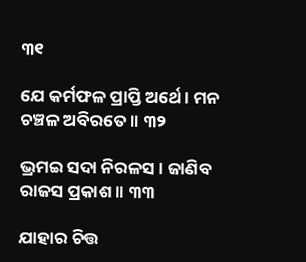୩୧

ଯେ କର୍ମଫଳ ପ୍ରାପ୍ତି ଅର୍ଥେ । ମନ ଚଞ୍ଚଳ ଅବିରତେ ॥ ୩୨

ଭ୍ରମଇ ସଦା ନିରଳସ । ଜାଣିବ ରାଜସ ପ୍ରକାଶ ॥ ୩୩

ଯାହାର ଚିତ୍ତ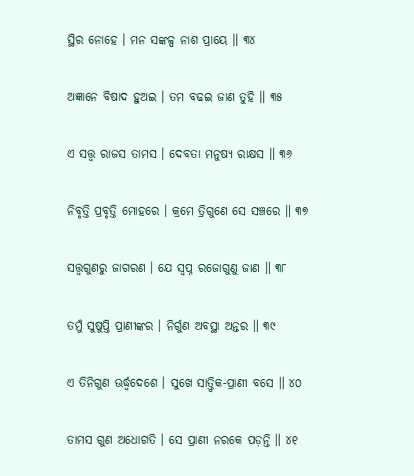ସ୍ଥିର ନୋହେ । ମନ ସଙ୍କଳ୍ପ ନାଶ ପ୍ରାୟେ ॥ ୩୪

ଅଜ୍ଞାନେ ବିଷାଦ ହୁଅଇ । ତମ ବଢଇ ଜାଣ ତୁହି ॥ ୩୫

ଏ ସତ୍ତ୍ୱ ରାଜସ ତାମସ । ଦେବତା ମନୁଷ୍ୟ ରାକ୍ଷସ ॥ ୩୬

ନିବୃତ୍ତି ପ୍ରବୃତ୍ତି ମୋହରେ । କ୍ରମେ ତ୍ରିଗୁଣେ ସେ ସଞ୍ଚରେ ॥ ୩୭

ସତ୍ତ୍ୱଗୁଣରୁ ଜାଗରଣ । ଯେ ସ୍ୱପ୍ନ ରଜୋଗୁଣୁ ଜାଣ ॥ ୩୮

ତମୁଁ ସୁଷୁପ୍ତି ପ୍ରାଣୀଙ୍କର । ନିର୍ଗୁଣ ଅବସ୍ଥା ଅନ୍ତର ॥ ୩୯

ଏ ତିନିଗୁଣ ଊର୍ଦ୍ଧ୍ୱଦେଶେ । ସୁଖେ ସାତ୍ତ୍ୱିକ-ପ୍ରାଣୀ ବସେ ॥ ୪୦

ତାମସ ଗୁଣ ଅଧୋଗତି । ସେ ପ୍ରାଣୀ ନରକେ ପଡ଼ନ୍ତି ॥ ୪୧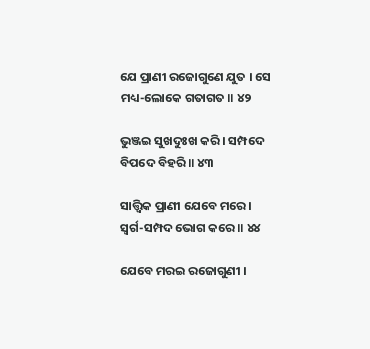ଯେ ପ୍ରାଣୀ ରଜୋଗୁଣେ ଯୁତ । ସେ ମଧ୍ୟ-ଲୋକେ ଗତାଗତ ॥ ୪୨

ଭୁଞ୍ଜଇ ସୁଖଦୁଃଖ କରି । ସମ୍ପଦେ ବିପଦେ ବିହରି ॥ ୪୩

ସାତ୍ତ୍ୱିକ ପ୍ରାଣୀ ଯେବେ ମରେ । ସ୍ୱର୍ଗ-ସମ୍ପଦ ଭୋଗ କରେ ॥ ୪୪

ଯେବେ ମରଇ ରଜୋଗୁଣୀ ।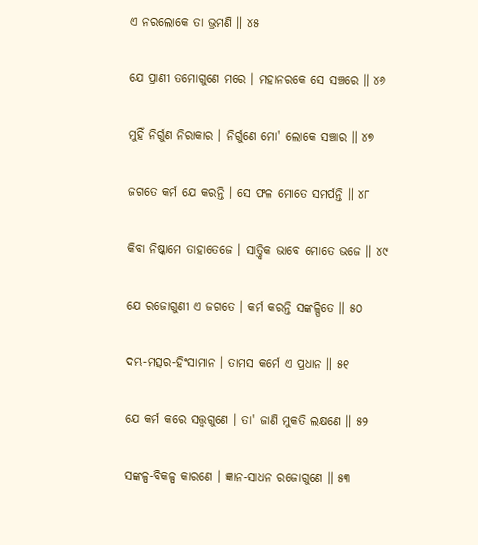ଏ ନରଲୋକେ ତା ଭ୍ରମଣି ॥ ୪୫

ଯେ ପ୍ରାଣୀ ତମୋଗୁଣେ ମରେ । ମହାନରକେ ସେ ସଞ୍ଚରେ ॥ ୪୬

ମୁହିଁ ନିର୍ଗୁଣ ନିରାକାର । ନିର୍ଗୁଣେ ମୋ' ଲୋକେ ସଞ୍ଚାର ॥ ୪୭

ଜଗତେ କର୍ମ ଯେ କରନ୍ତି । ସେ ଫଳ ମୋତେ ସମର୍ପନ୍ତି ॥ ୪୮

କିବା ନିଷ୍କାମେ ତାହାତେଜେ । ସାତ୍ତ୍ୱିକ ଭାବେ ମୋତେ ଭଜେ ॥ ୪୯

ଯେ ରଜୋଗୁଣୀ ଏ ଜଗତେ । କର୍ମ କରନ୍ତି ସଙ୍କଳ୍ପିତେ ॥ ୫୦

ଦମ୍ଭ-ମତ୍ସର-ହିଂସାମାନ । ତାମସ କର୍ମେ ଏ ପ୍ରଧାନ ॥ ୫୧

ଯେ କର୍ମ କରେ ସତ୍ତ୍ୱଗୁଣେ । ତା' ଜାଣି ମୁକତି ଲକ୍ଷଣେ ॥ ୫୨

ସଙ୍କଳ୍ପ-ବିକଳ୍ପ କାରଣେ । ଜ୍ଞାନ-ସାଧନ ରଜୋଗୁଣେ ॥ ୫୩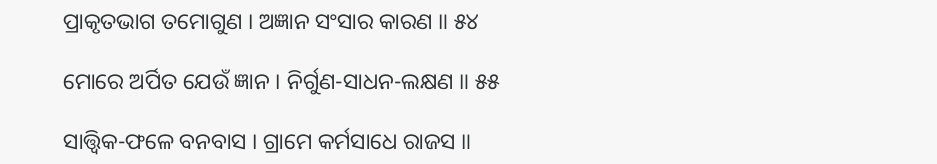ପ୍ରାକୃତଭାଗ ତମୋଗୁଣ । ଅଜ୍ଞାନ ସଂସାର କାରଣ ॥ ୫୪

ମୋରେ ଅର୍ପିତ ଯେଉଁ ଜ୍ଞାନ । ନିର୍ଗୁଣ-ସାଧନ-ଲକ୍ଷଣ ॥ ୫୫

ସାତ୍ତ୍ୱିକ-ଫଳେ ବନବାସ । ଗ୍ରାମେ କର୍ମସାଧେ ରାଜସ ॥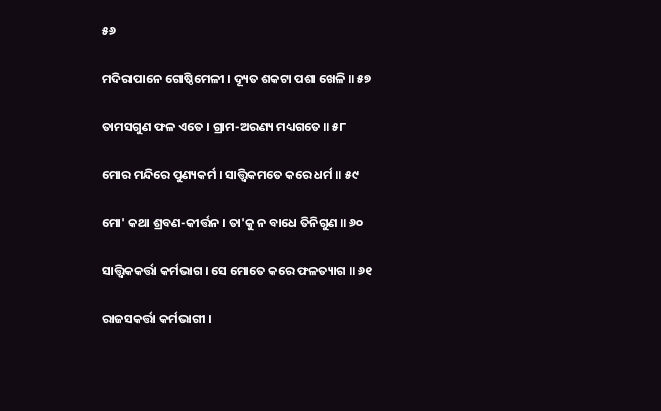୫୬

ମଦିରାପାନେ ଗୋଷ୍ଠିମେଳୀ । ଦ୍ୟୂତ ଶକଟା ପଶା ଖେଳି ॥ ୫୭

ତାମସଗୁଣ ଫଳ ଏତେ । ଗ୍ରାମ-ଅରଣ୍ୟ ମଧ୍ୟଗତେ ॥ ୫୮

ମୋର ମନ୍ଦିରେ ପୁଣ୍ୟକର୍ମ । ସାତ୍ତ୍ୱିକମତେ କରେ ଧର୍ମ ॥ ୫୯

ମୋ' କଥା ଶ୍ରବଣ-କୀର୍ତ୍ତନ । ତା'କୁ ନ ବାଧେ ତିନିଗୁଣ ॥ ୬୦

ସାତ୍ତ୍ୱିକକର୍ତ୍ତା କର୍ମଭାଗ । ସେ ମୋତେ କରେ ଫଳତ୍ୟାଗ ॥ ୬୧

ରାଜସକର୍ତ୍ତା କର୍ମଭାଗୀ ।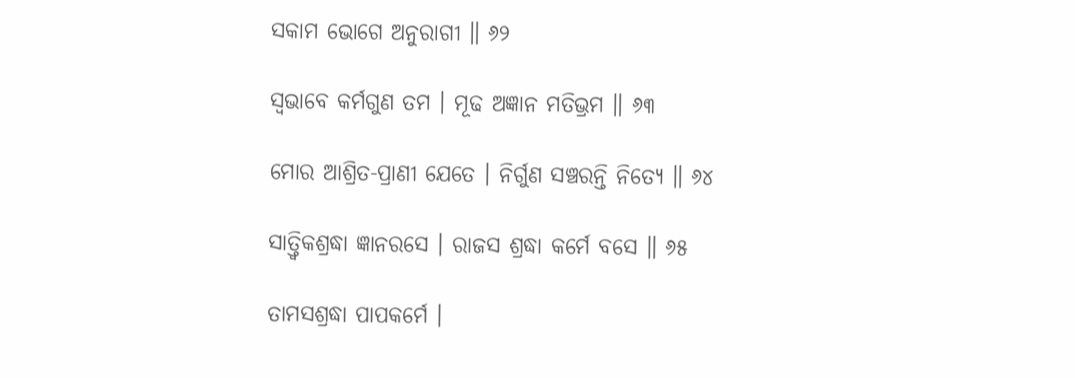ସକାମ ଭୋଗେ ଅନୁରାଗୀ ॥ ୬୨

ସ୍ୱଭାବେ କର୍ମଗୁଣ ତମ । ମୂଢ ଅଜ୍ଞାନ ମତିଭ୍ରମ ॥ ୬୩

ମୋର ଆଶ୍ରିତ-ପ୍ରାଣୀ ଯେତେ । ନିର୍ଗୁଣ ସଞ୍ଚରନ୍ତି ନିତ୍ୟେ ॥ ୬୪

ସାତ୍ତ୍ୱିକଶ୍ରଦ୍ଧା ଜ୍ଞାନରସେ । ରାଜସ ଶ୍ରଦ୍ଧା କର୍ମେ ବସେ ॥ ୬୫

ତାମସଶ୍ରଦ୍ଧା ପାପକର୍ମେ ।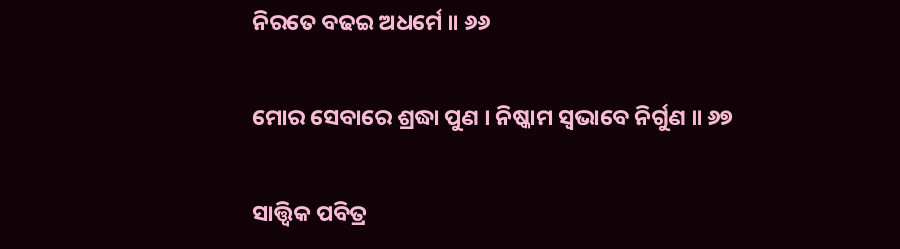ନିରତେ ବଢଇ ଅଧର୍ମେ ॥ ୬୬

ମୋର ସେବାରେ ଶ୍ରଦ୍ଧା ପୁଣ । ନିଷ୍କାମ ସ୍ୱଭାବେ ନିର୍ଗୁଣ ॥ ୬୭

ସାତ୍ତ୍ୱିକ ପବିତ୍ର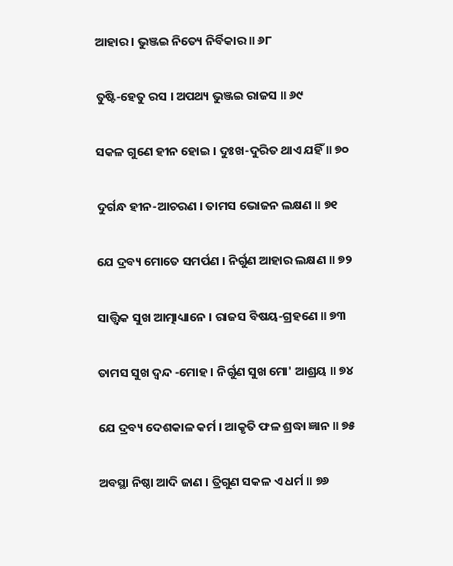ଆହାର । ଭୁଞ୍ଜଇ ନିତ୍ୟେ ନିର୍ବିକାର ॥ ୬୮

ତୁଷ୍ଟି-ହେତୁ ରସ । ଅପଥ୍ୟ ଭୁଞ୍ଜଇ ରାଜସ ॥ ୬୯

ସକଳ ଗୁଣେ ହୀନ ହୋଇ । ଦୁଃଖ-ଦୁରିତ ଥାଏ ଯହିଁ ॥ ୭୦

ଦୁର୍ଗନ୍ଧ ହୀନ-ଆଚରଣ । ତାମସ ଭୋଜନ ଲକ୍ଷଣ ॥ ୭୧

ଯେ ଦ୍ରବ୍ୟ ମୋତେ ସମର୍ପଣ । ନିର୍ଗୁଣ ଆହାର ଲକ୍ଷଣ ॥ ୭୨

ସାତ୍ତ୍ୱିକ ସୁଖ ଆତ୍ମାଧ୍ୟାନେ । ରାଜସ ବିଷୟ-ଗ୍ରହଣେ ॥ ୭୩

ତାମସ ସୁଖ ଦ୍ୱନ୍ଦ -ମୋହ । ନିର୍ଗୁଣ ସୁଖ ମୋ' ଆଶ୍ରୟ ॥ ୭୪

ଯେ ଦ୍ରବ୍ୟ ଦେଶକାଳ କର୍ମ । ଆକୃତି ଫଳ ଶ୍ରଦ୍ଧା ଜ୍ଞାନ ॥ ୭୫

ଅବସ୍ଥା ନିଷ୍ଠା ଆଦି ଜାଣ । ତ୍ରିଗୁଣ ସକଳ ଏ ଧର୍ମ ॥ ୭୬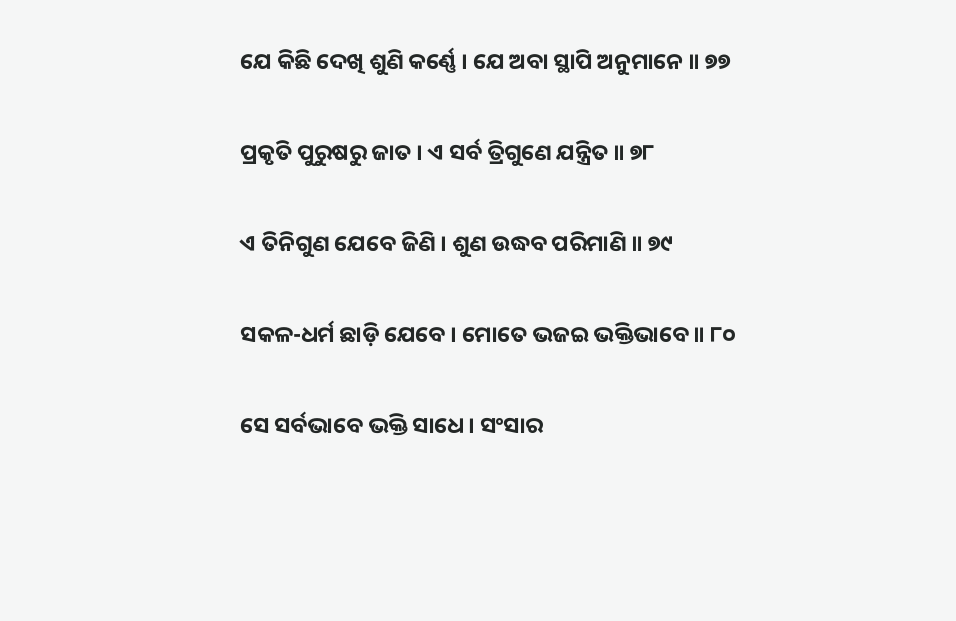ଯେ କିଛି ଦେଖି ଶୁଣି କର୍ଣ୍ଣେ । ଯେ ଅବା ସ୍ଥାପି ଅନୁମାନେ ॥ ୭୭

ପ୍ରକୃତି ପୁରୁଷରୁ ଜାତ । ଏ ସର୍ବ ତ୍ରିଗୁଣେ ଯନ୍ତ୍ରିତ ॥ ୭୮

ଏ ତିନିଗୁଣ ଯେବେ ଜିଣି । ଶୁଣ ଉଦ୍ଧବ ପରିମାଣି ॥ ୭୯

ସକଳ-ଧର୍ମ ଛାଡ଼ି ଯେବେ । ମୋତେ ଭଜଇ ଭକ୍ତିଭାବେ ॥ ୮୦

ସେ ସର୍ବଭାବେ ଭକ୍ତି ସାଧେ । ସଂସାର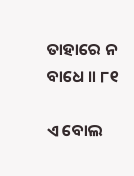ତାହାରେ ନ ବାଧେ ॥ ୮୧

ଏ ବୋଲ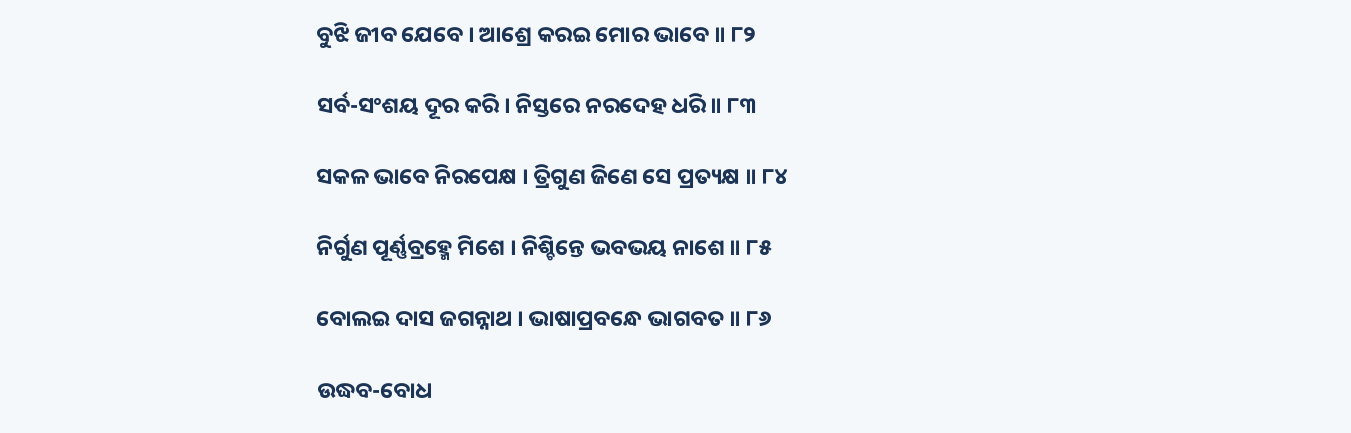ବୁଝି ଜୀବ ଯେବେ । ଆଶ୍ରେ କରଇ ମୋର ଭାବେ ॥ ୮୨

ସର୍ବ-ସଂଶୟ ଦୂର କରି । ନିସ୍ତରେ ନରଦେହ ଧରି ॥ ୮୩

ସକଳ ଭାବେ ନିରପେକ୍ଷ । ତ୍ରିଗୁଣ ଜିଣେ ସେ ପ୍ରତ୍ୟକ୍ଷ ॥ ୮୪

ନିର୍ଗୁଣ ପୂର୍ଣ୍ଣବ୍ରହ୍ମେ ମିଶେ । ନିଶ୍ଚିନ୍ତେ ଭବଭୟ ନାଶେ ॥ ୮୫

ବୋଲଇ ଦାସ ଜଗନ୍ନାଥ । ଭାଷାପ୍ରବନ୍ଧେ ଭାଗବତ ॥ ୮୬

ଉଦ୍ଧବ-ବୋଧ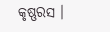କୃଷ୍ଣରସ ।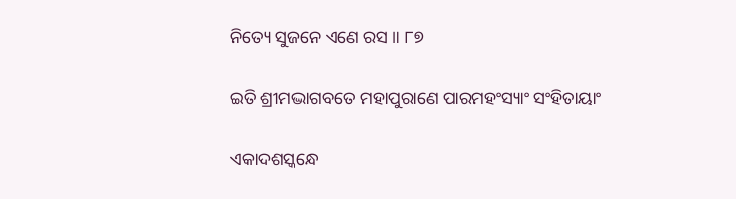ନିତ୍ୟେ ସୁଜନେ ଏଣେ ରସ ॥ ୮୭

ଇତି ଶ୍ରୀମଦ୍ଭାଗବତେ ମହାପୁରାଣେ ପାରମହଂସ୍ୟାଂ ସଂହିତାୟାଂ

ଏକାଦଶସ୍କନ୍ଧେ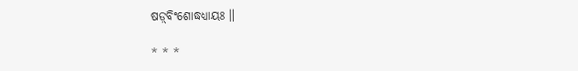ଷଡ଼୍‌ବିଂଶୋଦ୍ଧଧ୍ୟାୟଃ ॥

* * *